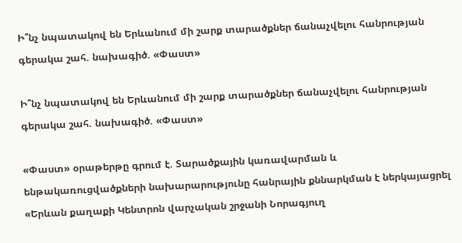Ի՞նչ նպատակով են Երևանում մի շարք տարածքներ ճանաչվելու հանրության գերակա շահ. նախագիծ. «Փաստ»

Ի՞նչ նպատակով են Երևանում մի շարք տարածքներ ճանաչվելու հանրության գերակա շահ. նախագիծ. «Փաստ»

«Փաստ» օրաթերթը գրում է. Տարածքային կառավարման և ենթակառուցվածքների նախարարությունը հանրային քննարկման է ներկայացրել «Երևան քաղաքի Կենտրոն վարչական շրջանի Նորագյուղ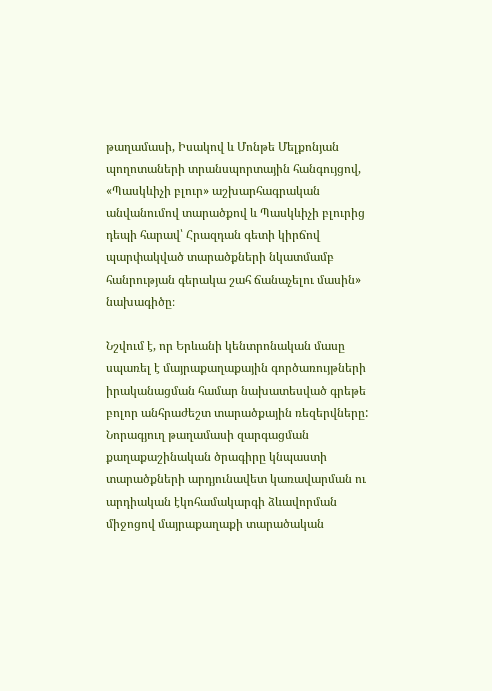թաղամասի, Իսակով և Մոնթե Մելքոնյան պողոտաների տրանսպորտային հանգույցով, «Պասկևիչի բլուր» աշխարհագրական անվանումով տարածքով և Պասկևիչի բլուրից դեպի հարավ՝ Հրազդան գետի կիրճով պարփակված տարածքների նկատմամբ հանրության գերակա շահ ճանաչելու մասին» նախագիծը։

Նշվում է, որ Երևանի կենտրոնական մասը սպառել է մայրաքաղաքային գործառույթների իրականացման համար նախատեսված գրեթե բոլոր անհրաժեշտ տարածքային ռեզերվները: Նորագյուղ թաղամասի զարգացման քաղաքաշինական ծրագիրը կնպաստի տարածքների արդյունավետ կառավարման ու արդիական էկոհամակարգի ձևավորման միջոցով մայրաքաղաքի տարածական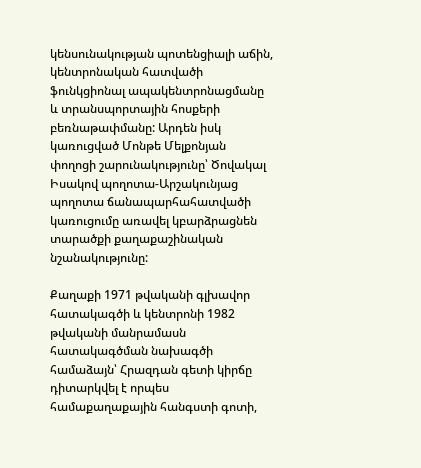կենսունակության պոտենցիալի աճին, կենտրոնական հատվածի ֆունկցիոնալ ապակենտրոնացմանը և տրանսպորտային հոսքերի բեռնաթափմանը: Արդեն իսկ կառուցված Մոնթե Մելքոնյան փողոցի շարունակությունը՝ Ծովակալ Իսակով պողոտա-Արշակունյաց պողոտա ճանապարհահատվածի կառուցումը առավել կբարձրացնեն տարածքի քաղաքաշինական նշանակությունը:

Քաղաքի 1971 թվականի գլխավոր հատակագծի և կենտրոնի 1982 թվականի մանրամասն հատակագծման նախագծի համաձայն՝ Հրազդան գետի կիրճը դիտարկվել է որպես համաքաղաքային հանգստի գոտի,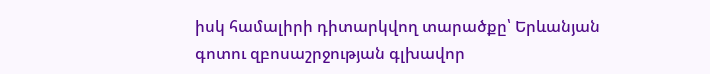իսկ համալիրի դիտարկվող տարածքը՝ Երևանյան գոտու զբոսաշրջության գլխավոր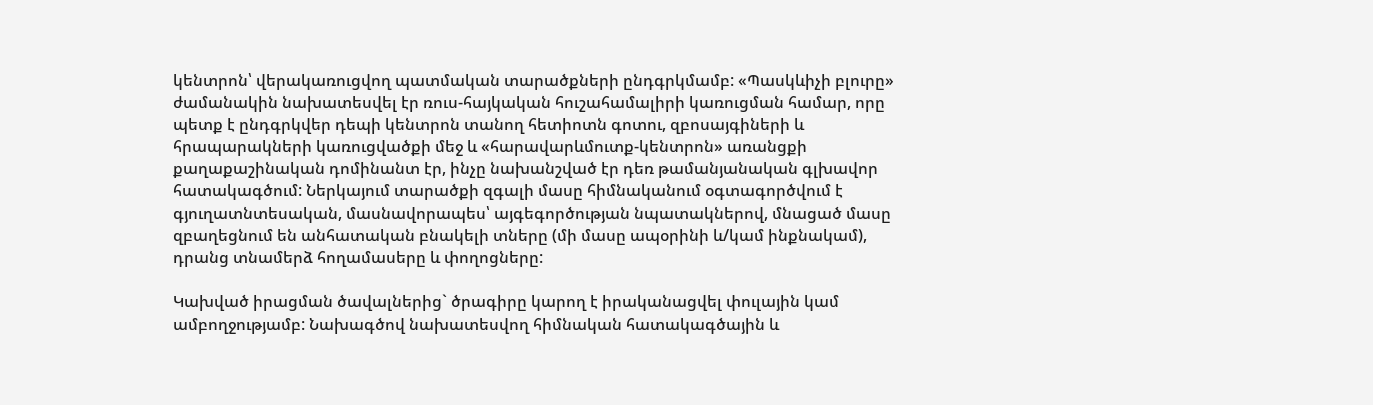կենտրոն՝ վերակառուցվող պատմական տարածքների ընդգրկմամբ: «Պասկևիչի բլուրը» ժամանակին նախատեսվել էր ռուս-հայկական հուշահամալիրի կառուցման համար, որը պետք է ընդգրկվեր դեպի կենտրոն տանող հետիոտն գոտու, զբոսայգիների և հրապարակների կառուցվածքի մեջ և «հարավարևմուտք-կենտրոն» առանցքի քաղաքաշինական դոմինանտ էր, ինչը նախանշված էր դեռ թամանյանական գլխավոր հատակագծում: Ներկայում տարածքի զգալի մասը հիմնականում օգտագործվում է գյուղատնտեսական, մասնավորապես՝ այգեգործության նպատակներով, մնացած մասը զբաղեցնում են անհատական բնակելի տները (մի մասը ապօրինի և/կամ ինքնակամ), դրանց տնամերձ հողամասերը և փողոցները:

Կախված իրացման ծավալներից` ծրագիրը կարող է իրականացվել փուլային կամ ամբողջությամբ: Նախագծով նախատեսվող հիմնական հատակագծային և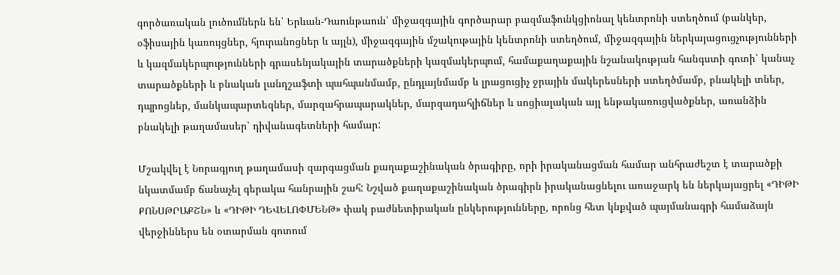գործառական լուծումներն են՝ Երևան-Դաունթաուն՝ միջազգային գործարար բազմաֆունկցիոնալ կենտրոնի ստեղծում (բանկեր, օֆիսային կառույցներ, հյուրանոցներ և այլն), միջազգային մշակութային կենտրոնի ստեղծում, միջազգային ներկայացուցչությունների և կազմակերպությունների գրասենյակային տարածքների կազմակերպում, համաքաղաքային նշանակության հանգստի գոտի՝ կանաչ տարածքների և բնական լանդշաֆտի պահպանմամբ, ընդլայնմամբ և լրացուցիչ ջրային մակերեսների ստեղծմամբ, բնակելի տներ, դպրոցներ, մանկապարտեզներ, մարզահրապարակներ, մարզադահլիճներ և սոցիալական այլ ենթակառուցվածքներ, առանձին բնակելի թաղամասեր՝ դիվանագետների համար:

Մշակվել է Նորագյուղ թաղամասի զարգացման քաղաքաշինական ծրագիրը, որի իրականացման համար անհրաժեշտ է տարածքի նկատմամբ ճանաչել գերակա հանրային շահ: Նշված քաղաքաշինական ծրագիրն իրականացնելու առաջարկ են ներկայացրել «ԴԻԹԻ ՔՈՆՍԹՐԱՔՇՆ» և «ԴԻԹԻ ԴԵՎԵԼՈՓՄԵՆԹ» փակ բաժնետիրական ընկերությունները, որոնց հետ կնքված պայմանագրի համաձայն վերջիններս են օտարման գոտում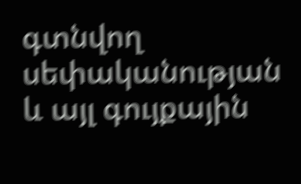գտնվող սեփականության և այլ գույքային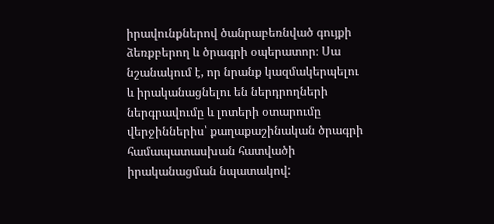իրավունքներով ծանրաբեռնված գույքի ձեռքբերող և ծրագրի օպերատոր։ Սա նշանակում է, որ նրանք կազմակերպելու և իրականացնելու են ներդրողների ներգրավումը և լոտերի օտարումը վերջիններիս՝ քաղաքաշինական ծրագրի համապատասխան հատվածի իրականացման նպատակով: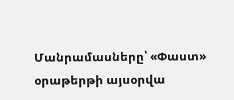Մանրամասները՝ «Փաստ» օրաթերթի այսօրվա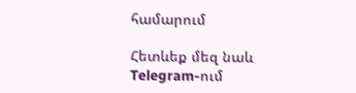համարում

Հետևեք մեզ նաև Telegram-ում